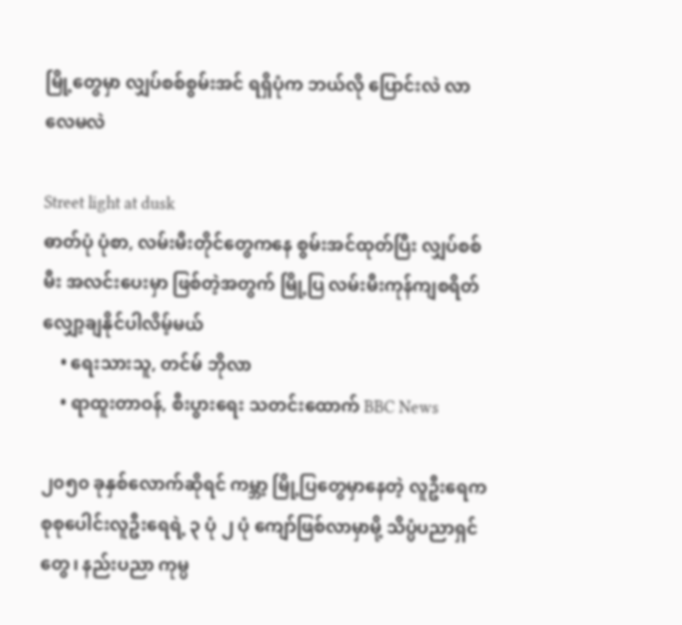မြို့တွေမှာ လျှပ်စစ်စွမ်းအင် ရရှိပုံက ဘယ်လို ပြောင်းလဲ လာလေမလဲ

Street light at dusk
ဓာတ်ပုံ ပုံစာ, လမ်းမီးတိုင်တွေကနေ စွမ်းအင်ထုတ်ပြီး လျှပ်စစ်မီး အလင်းပေးမှာ ဖြစ်တဲ့အတွက် မြို့ပြ လမ်းမီးကုန်ကျစရိတ် လျှော့ချနိုင်ပါလိမ့်မယ်
    • ရေးသားသူ, တင်မ် ဘိုလာ
    • ရာထူးတာဝန်, စီးပွားရေး သတင်းထောက် BBC News

၂၀၅၀ ခုနှစ်လောက်ဆိုရင် ကမ္ဘာ့ မြို့ပြတွေမှာနေတဲ့ လူဦးရေက စုစုပေါင်းလူဦးရေရဲ့ ၃ ပုံ ၂ ပုံ ကျော်ဖြစ်လာမှာမို့ သိပ္ပံပညာရှင်တွေ၊ နည်းပညာ ကုမ္ပ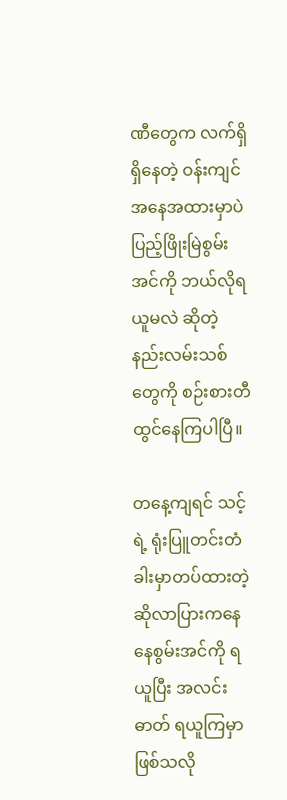ဏီတွေက လက်ရှိ ရှိနေတဲ့ ဝန်းကျင်အနေအထားမှာပဲ ပြည့်ဖြိုးမြဲစွမ်းအင်ကို ဘယ်လိုရယူမလဲ ဆိုတဲ့ နည်းလမ်းသစ်တွေကို စဉ်းစားတီထွင်နေကြပါပြီ။

တနေ့ကျရင် သင့်ရဲ့ ရုံးပြူတင်းတံခါးမှာတပ်ထားတဲ့ ဆိုလာပြားကနေ နေစွမ်းအင်ကို ရယူပြီး အလင်းဓာတ် ရယူကြမှာဖြစ်သလို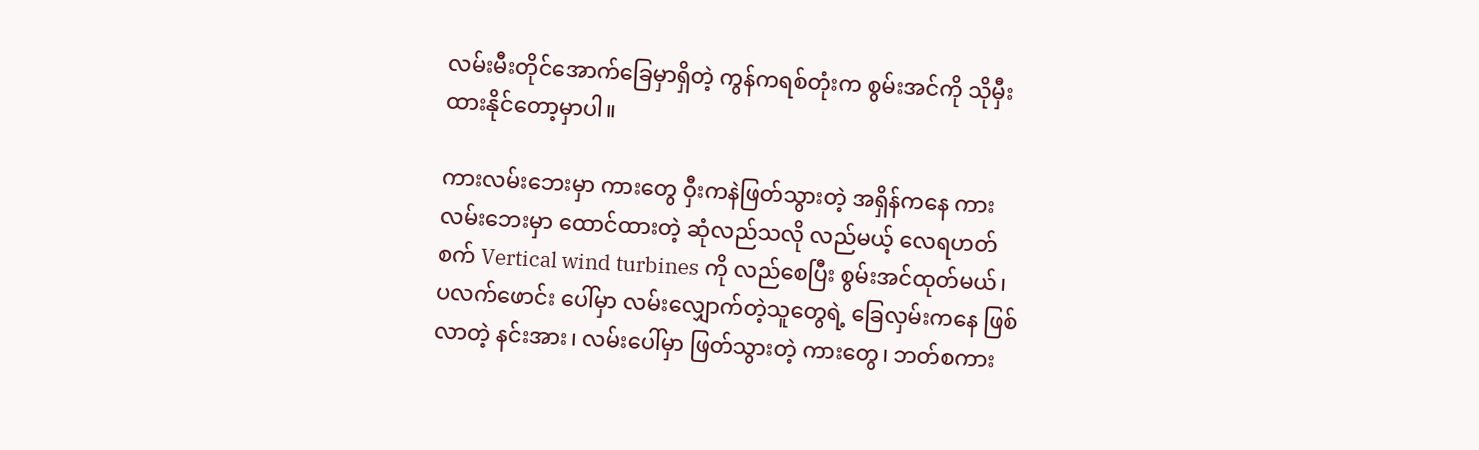လမ်းမီးတိုင်အောက်ခြေမှာရှိတဲ့ ကွန်ကရစ်တုံးက စွမ်းအင်ကို သိုမှီးထားနိုင်တော့မှာပါ။

ကားလမ်းဘေးမှာ ကားတွေ ဝှီးကနဲဖြတ်သွားတဲ့ အရှိန်ကနေ ကားလမ်းဘေးမှာ ထောင်ထားတဲ့ ဆုံလည်သလို လည်မယ့် လေရဟတ်စက် Vertical wind turbines ကို လည်စေပြီး စွမ်းအင်ထုတ်မယ်၊ ပလက်ဖောင်း ပေါ်မှာ လမ်းလျှောက်တဲ့သူတွေရဲ့ ခြေလှမ်းကနေ ဖြစ်လာတဲ့ နင်းအား၊ လမ်းပေါ်မှာ ဖြတ်သွားတဲ့ ကားတွေ၊ ဘတ်စကား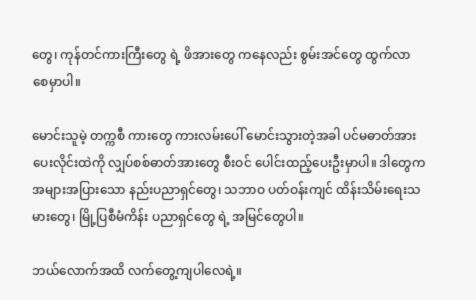တွေ၊ ကုန်တင်ကားကြီးတွေ ရဲ့ ဖိအားတွေ ကနေလည်း စွမ်းအင်တွေ ထွက်လာ စေမှာပါ။

မောင်းသူမဲ့ တက္ကစီ ကားတွေ ကားလမ်းပေါ် မောင်းသွားတဲ့အခါ ပင်မဓာတ်အားပေးလိုင်းထဲကို လျှပ်စစ်ဓာတ်အားတွေ စီးဝင် ပေါင်းထည့်ပေးဦးမှာပါ။ ဒါတွေက အများအပြားသော နည်းပညာရှင်တွေ၊ သဘာဝ ပတ်ဝန်းကျင် ထိန်းသိမ်းရေးသမားတွေ၊ မြို့ပြစီမံကိန်း ပညာရှင်တွေ ရဲ့ အမြင်တွေပါ။

ဘယ်လောက်အထိ လက်တွေ့ကျပါလေရဲ့။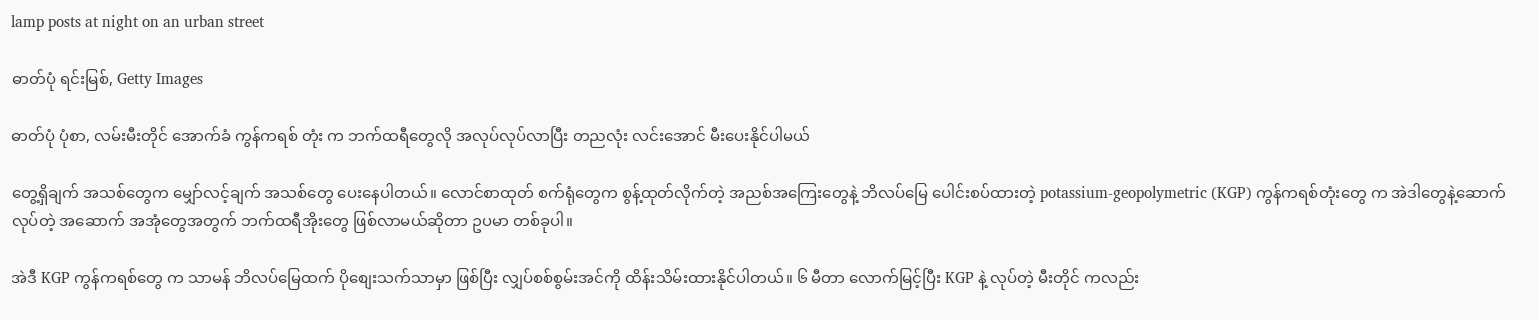lamp posts at night on an urban street

ဓာတ်ပုံ ရင်းမြစ်, Getty Images

ဓာတ်ပုံ ပုံစာ, လမ်းမီးတိုင် အောက်ခံ ကွန်ကရစ် တုံး က ဘက်ထရီတွေလို အလုပ်လုပ်လာပြီး တညလုံး လင်းအောင် မီးပေးနိုင်ပါမယ်

တွေ့ရှိချက် အသစ်တွေက မျှော်လင့်ချက် အသစ်တွေ ပေးနေပါတယ်။ လောင်စာထုတ် စက်ရုံတွေက စွန့်ထုတ်လိုက်တဲ့ အညစ်အကြေးတွေနဲ့ ဘိလပ်မြေ ပေါင်းစပ်ထားတဲ့ potassium-geopolymetric (KGP) ကွန်ကရစ်တုံးတွေ က အဲဒါတွေနဲ့ဆောက်လုပ်တဲ့ အဆောက် အအုံတွေအတွက် ဘက်ထရီအိုးတွေ ဖြစ်လာမယ်ဆိုတာ ဥပမာ တစ်ခုပါ။

အဲဒီ KGP ကွန်ကရစ်တွေ က သာမန် ဘိလပ်မြေထက် ပိုစျေးသက်သာမှာ ဖြစ်ပြီး လျှပ်စစ်စွမ်းအင်ကို ထိန်းသိမ်းထားနိုင်ပါတယ်။ ၆ မီတာ လောက်မြင့်ပြီး KGP နဲ့ လုပ်တဲ့ မီးတိုင် ကလည်း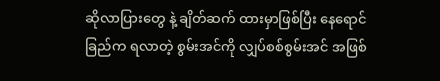ဆိုလာပြားတွေ နဲ့ ချိတ်ဆက် ထားမှာဖြစ်ပြီး နေရောင်ခြည်က ရလာတဲ့ စွမ်းအင်ကို လျှပ်စစ်စွမ်းအင် အဖြစ်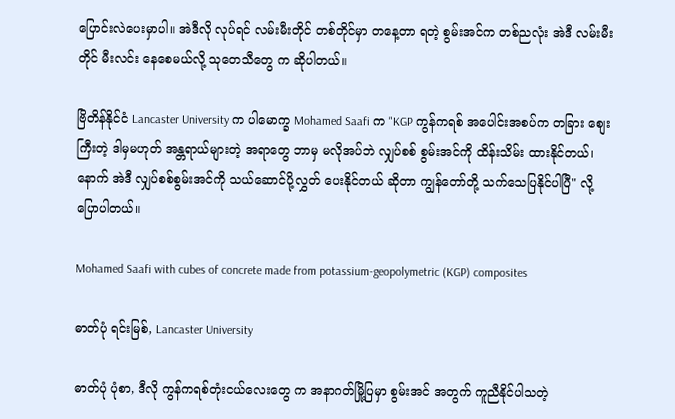ပြောင်းလဲပေးမှာပါ။ အဲဒီလို လုပ်ရင် လမ်းမီးတိုင် တစ်တိုင်မှာ တနေ့တာ ရတဲ့ စွမ်းအင်က တစ်ညလုံး အဲဒီ လမ်းမီးတိုင် မီးလင်း နေစေမယ်လို့ သုတေသီတွေ က ဆိုပါတယ်။

ဗြိတိန်နိုင်ငံ Lancaster University က ပါမောက္ခ Mohamed Saafi က "KGP ကွန်ကရစ် အပေါင်းအစပ်က တခြား စျေးကြီးတဲ့ ဒါမှမဟုတ် အန္တရာယ်များတဲ့ အရာတွေ ဘာမှ မလိုအပ်ဘဲ လျှပ်စစ် စွမ်းအင်ကို ထိန်းသိမ်း ထားနိုင်တယ်၊ နောက် အဲဒီ လျှပ်စစ်စွမ်းအင်ကို သယ်ဆောင်ပို့လွှတ် ပေးနိုင်တယ် ဆိုတာ ကျွန်တော်တို့ သက်သေပြနိုင်ပါပြီ" လို့ ပြောပါတယ်။

Mohamed Saafi with cubes of concrete made from potassium-geopolymetric (KGP) composites

ဓာတ်ပုံ ရင်းမြစ်, Lancaster University

ဓာတ်ပုံ ပုံစာ, ဒီလို ကွန်ကရစ်တုံးငယ်လေးတွေ က အနာဂတ်မြို့ပြမှာ စွမ်းအင် အတွက် ကူညီနိုင်ပါသတဲ့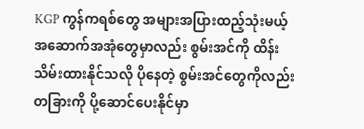KGP ကွန်ကရစ်တွေ အများအပြားထည့်သုံးမယ့် အဆောက်အအုံတွေမှာလည်း စွမ်းအင်ကို ထိန်းသိမ်းထားနိုင်သလို ပိုနေတဲ့ စွမ်းအင်တွေကိုလည်း တခြားကို ပို့ဆောင်ပေးနိုင်မှာ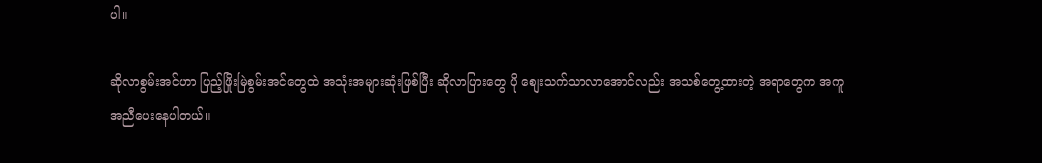ပါ။

ဆိုလာစွမ်းအင်ဟာ ပြည့်ဖြိုးမြဲစွမ်းအင်တွေထဲ အသုံးအများဆုံးဖြစ်ပြီး ဆိုလာပြားတွေ ပို စျေးသက်သာလာအောင်လည်း အသစ်တွေ့ထားတဲ့ အရာတွေက အကူအညီပေးနေပါတယ်။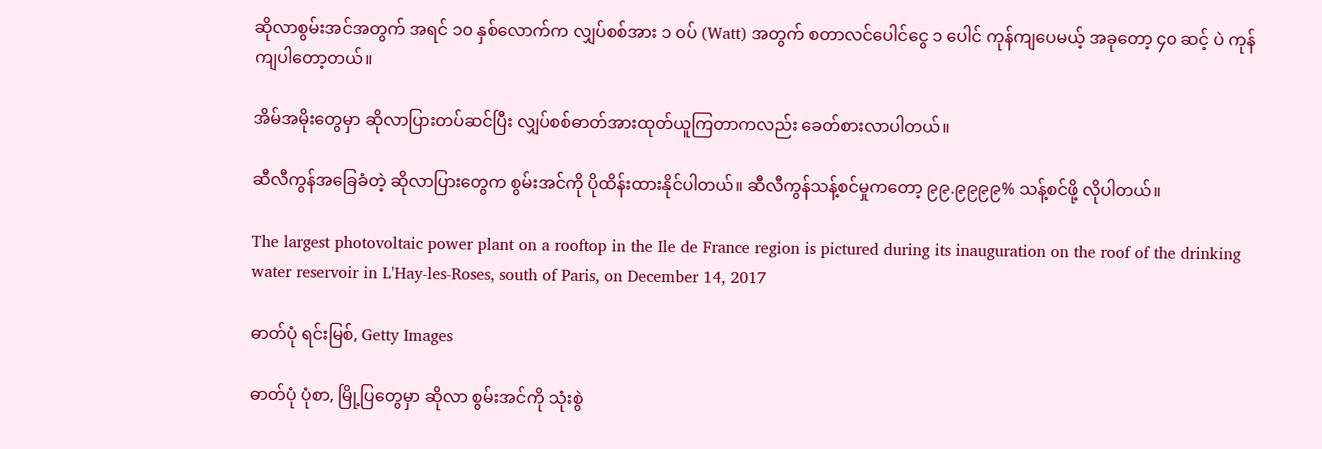ဆိုလာစွမ်းအင်အတွက် အရင် ၁၀ နှစ်လောက်က လျှပ်စစ်အား ၁ ၀ပ် (Watt) အတွက် စတာလင်ပေါင်ငွေ ၁ ပေါင် ကုန်ကျပေမယ့် အခုတော့ ၄၀ ဆင့် ပဲ ကုန်ကျပါတော့တယ်။

အိမ်အမိုးတွေမှာ ဆိုလာပြားတပ်ဆင်ပြီး လျှပ်စစ်ဓာတ်အားထုတ်ယူကြတာကလည်း ခေတ်စားလာပါတယ်။

ဆီလီကွန်အခြေခံတဲ့ ဆိုလာပြားတွေက စွမ်းအင်ကို ပိုထိန်းထားနိုင်ပါတယ်။ ဆီလီကွန်သန့်စင်မှုကတော့ ၉၉.၉၉၉၉% သန့်စင်ဖို့ လိုပါတယ်။

The largest photovoltaic power plant on a rooftop in the Ile de France region is pictured during its inauguration on the roof of the drinking water reservoir in L'Hay-les-Roses, south of Paris, on December 14, 2017

ဓာတ်ပုံ ရင်းမြစ်, Getty Images

ဓာတ်ပုံ ပုံစာ, မြို့ပြတွေမှာ ဆိုလာ စွမ်းအင်ကို သုံးစွဲ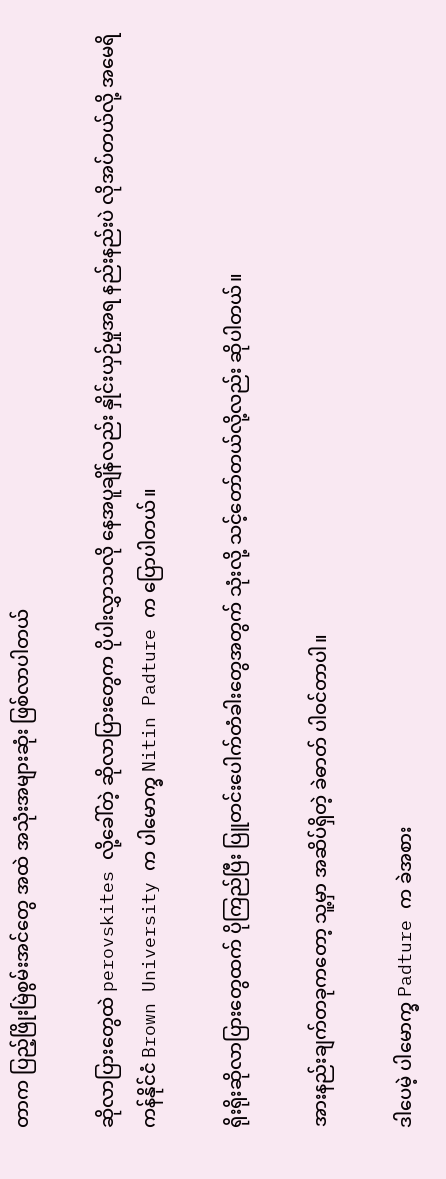တာက ပြည့်ဖြိုးမြဲစွမ်းအင်တွေ အထဲ အသုံးအများဆုံး ဖြစ်လာပါတယ်

ဆိုလာပြားတွေထဲ perovskites လို့ခေါ်တဲ့ ဆိုလာပြားတွေက ပိုပါးလွှာသလို နေအပူချိန်လည်း နှိုင်းယှဉ်မှုအရ နည်းနည်းပဲ လိုအပ်တယ်လို့ အမေရိကန်နိုင်ငံ Brown University က ပါမောက္ခ Nitin Padture က ပြောပါတယ်။

ရိုးရိုးဆိုလာပြားတွေထက် ပိုကြည်ပြီး ပြူတင်းပေါက်တံခါးတွေအတွက် သုံးလို့ သင့်တော်တယ်လို့လည်း ဆိုပါတယ်။

အားနည်းချက်တခုကတော့ သူ့မှာ အဆိပ်ရှိတဲ့ ခဲဓာတ် ပါဝင်တာပါ။

ဒါပေမဲ့ ပါမောက္ခ Padture က ခဲအစား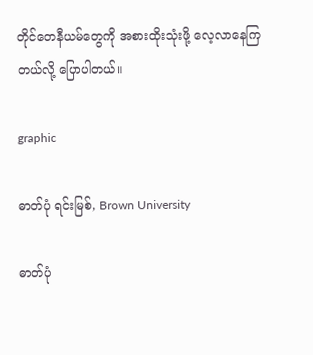တိုင်တေနီယမ်တွေကို အစားထိုးသုံးဖို့ လေ့လာနေကြတယ်လို့ ပြောပါတယ်။

graphic

ဓာတ်ပုံ ရင်းမြစ်, Brown University

ဓာတ်ပုံ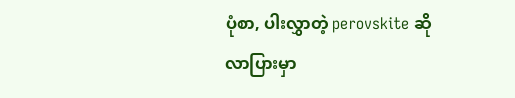ပုံစာ, ပါးလွှာတဲ့ perovskite ဆိုလာပြားမှာ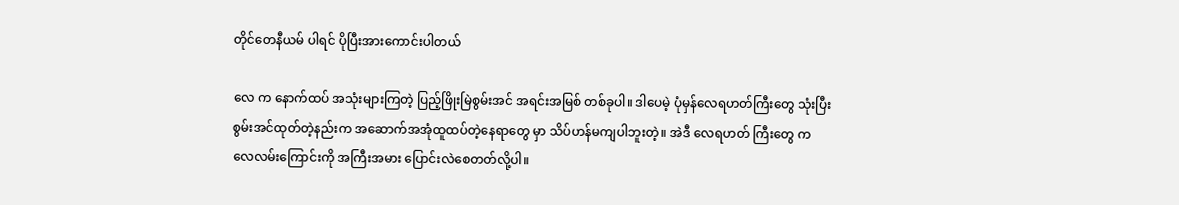တိုင်တေနီယမ် ပါရင် ပိုပြီးအားကောင်းပါတယ်

လေ က နောက်ထပ် အသုံးများကြတဲ့ ပြည့်ဖြိုးမြဲစွမ်းအင် အရင်းအမြစ် တစ်ခုပါ။ ဒါပေမဲ့ ပုံမှန်လေရဟတ်ကြီးတွေ သုံးပြီး စွမ်းအင်ထုတ်တဲ့နည်းက အဆောက်အအုံထူထပ်တဲ့နေရာတွေ မှာ သိပ်ဟန်မကျပါဘူးတဲ့။ အဲဒီ လေရဟတ် ကြီးတွေ က လေလမ်းကြောင်းကို အကြီးအမား ပြောင်းလဲစေတတ်လို့ပါ။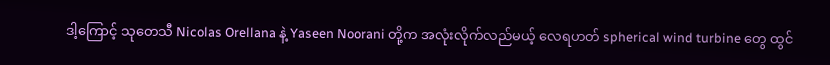ဒါ့ကြောင့် သုတေသီ Nicolas Orellana နဲ့ Yaseen Noorani တို့က အလုံးလိုက်လည်မယ့် လေရဟတ် spherical wind turbine တွေ ထွင်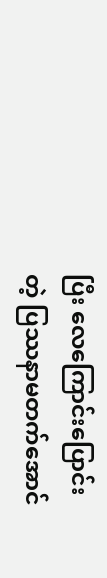ပြီး လေကြောင်းပြောင်းတဲ့ ပြဿနာမတက်အောင်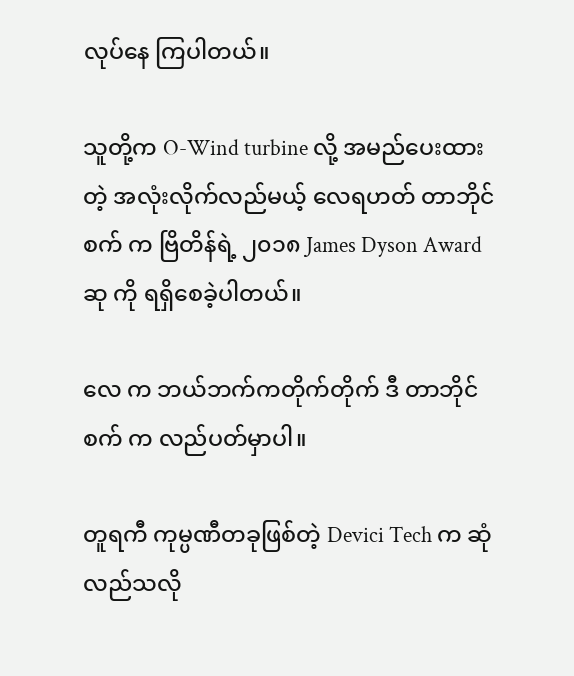လုပ်နေ ကြပါတယ်။

သူတို့က O-Wind turbine လို့ အမည်ပေးထားတဲ့ အလုံးလိုက်လည်မယ့် လေရဟတ် တာဘိုင်စက် က ဗြိတိန်ရဲ့ ၂၀၁၈ James Dyson Award ဆု ကို ရရှိစေခဲ့ပါတယ်။

လေ က ဘယ်ဘက်ကတိုက်တိုက် ဒီ တာဘိုင်စက် က လည်ပတ်မှာပါ။

တူရကီ ကုမ္ပဏီတခုဖြစ်တဲ့ Devici Tech က ဆုံလည်သလို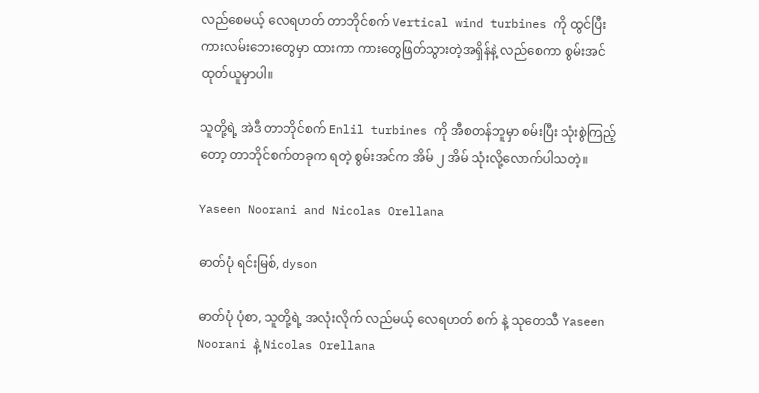လည်စေမယ့် လေရဟတ် တာဘိုင်စက် Vertical wind turbines ကို ထွင်ပြီး ကားလမ်းဘေးတွေမှာ ထားကာ ကားတွေဖြတ်သွားတဲ့အရှိန်နဲ့ လည်စေကာ စွမ်းအင်ထုတ်ယူမှာပါ။

သူတို့ရဲ့ အဲဒီ တာဘိုင်စက် Enlil turbines ကို အီစတန်ဘူမှာ စမ်းပြီး သုံးစွဲကြည့်တော့ တာဘိုင်စက်တခုက ရတဲ့ စွမ်းအင်က အိမ် ၂ အိမ် သုံးလို့လောက်ပါသတဲ့။

Yaseen Noorani and Nicolas Orellana

ဓာတ်ပုံ ရင်းမြစ်, dyson

ဓာတ်ပုံ ပုံစာ, သူတို့ရဲ့ အလုံးလိုက် လည်မယ့် လေရဟတ် စက် နဲ့ သုတေသီ Yaseen Noorani နဲ့ Nicolas Orellana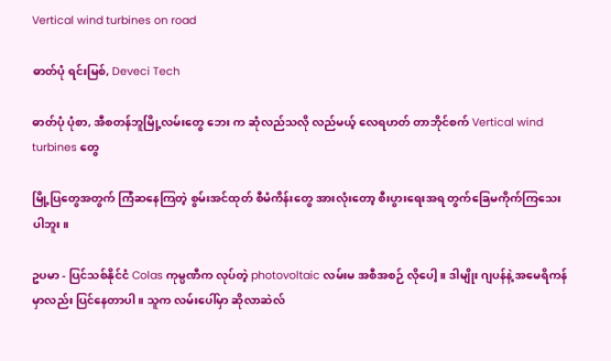Vertical wind turbines on road

ဓာတ်ပုံ ရင်းမြစ်, Deveci Tech

ဓာတ်ပုံ ပုံစာ, အီစတန်ဘူမြို့လမ်းတွေ ဘေး က ဆုံလည်သလို လည်မယ့် လေရဟတ် တာဘိုင်စက် Vertical wind turbines တွေ

မြို့ပြတွေအတွက် ကြံဆနေကြတဲ့ စွမ်းအင်ထုတ် စီမံကိန်းတွေ အားလုံးတော့ စီးပွားရေးအရ တွက်ခြေမကိုက်ကြသေးပါဘူး။

ဥပမာ - ပြင်သစ်နိုင်ငံ Colas ကုမ္ပဏီက လုပ်တဲ့ photovoltaic လမ်းမ အစီအစဉ် လိုပေါ့။ ဒါမျိုး ဂျပန်နဲ့ အမေရိကန်မှာလည်း ပြင်နေတာပါ။ သူက လမ်းပေါ်မှာ ဆိုလာဆဲလ်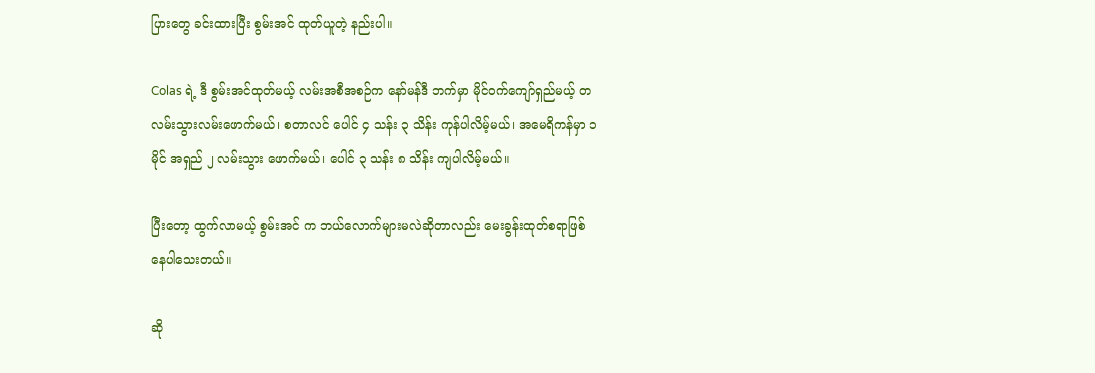ပြားတွေ ခင်းထားပြီး စွမ်းအင် ထုတ်ယူတဲ့ နည်းပါ။

Colas ရဲ့ ဒီ စွမ်းအင်ထုတ်မယ့် လမ်းအစီအစဉ်က နော်မန်ဒီ ဘက်မှာ မိုင်ဝက်ကျော်ရှည်မယ့် တလမ်းသွားလမ်းဖောက်မယ်၊ စတာလင် ပေါင် ၄ သန်း ၃ သိန်း ကုန်ပါလိမ့်မယ်၊ အမေရိကန်မှာ ၁ မိုင် အရှည် ၂ လမ်းသွား ဖောက်မယ်၊ ပေါင် ၃ သန်း ၈ သိန်း ကျပါလိမ့်မယ်။

ပြီးတော့ ထွက်လာမယ့် စွမ်းအင် က ဘယ်လောက်များမလဲဆိုတာလည်း မေးခွန်းထုတ်စရာဖြစ်နေပါသေးတယ်။

ဆို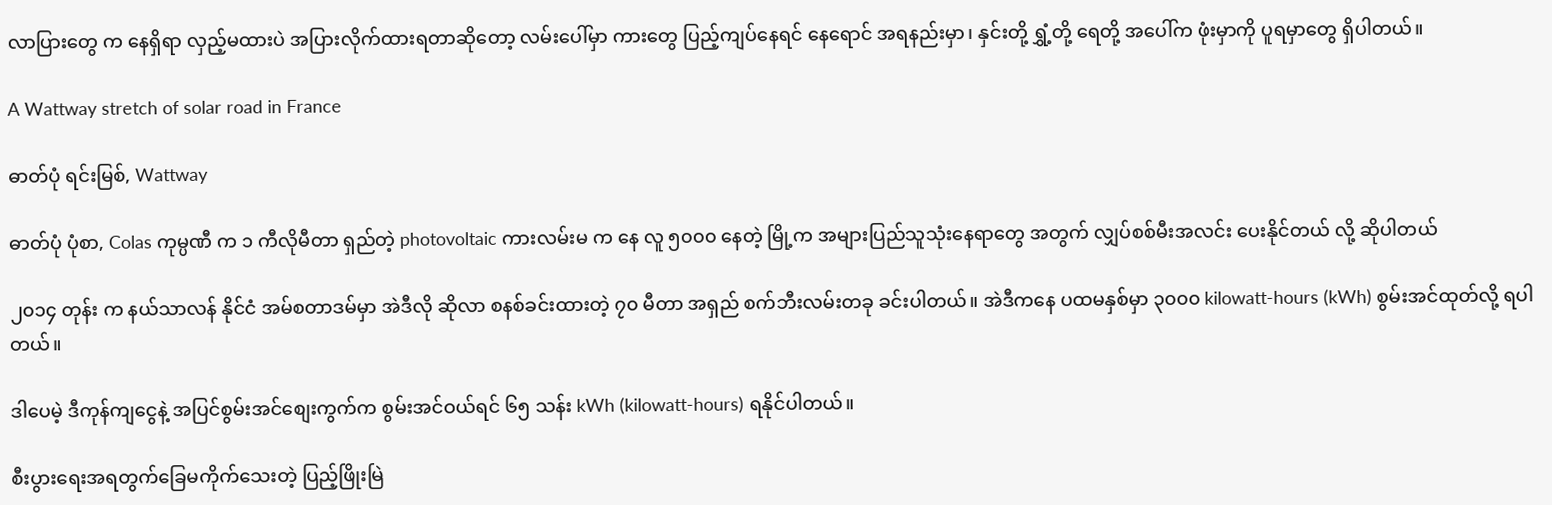လာပြားတွေ က နေရှိရာ လှည့်မထားပဲ အပြားလိုက်ထားရတာဆိုတော့ လမ်းပေါ်မှာ ကားတွေ ပြည့်ကျပ်နေရင် နေရောင် အရနည်းမှာ၊ နှင်းတို့ ရွှံ့တို့ ရေတို့ အပေါ်က ဖုံးမှာကို ပူရမှာတွေ ရှိပါတယ်။

A Wattway stretch of solar road in France

ဓာတ်ပုံ ရင်းမြစ်, Wattway

ဓာတ်ပုံ ပုံစာ, Colas ကုမ္ပဏီ က ၁ ကီလိုမီတာ ရှည်တဲ့ photovoltaic ကားလမ်းမ က နေ လူ ၅၀၀၀ နေတဲ့ မြို့က အများပြည်သူသုံးနေရာတွေ အတွက် လျှပ်စစ်မီးအလင်း ပေးနိုင်တယ် လို့ ဆိုပါတယ်

၂၀၁၄ တုန်း က နယ်သာလန် နိုင်ငံ အမ်စတာဒမ်မှာ အဲဒီလို ဆိုလာ စနစ်ခင်းထားတဲ့ ၇၀ မီတာ အရှည် စက်ဘီးလမ်းတခု ခင်းပါတယ်။ အဲဒီကနေ ပထမနှစ်မှာ ၃၀၀၀ kilowatt-hours (kWh) စွမ်းအင်ထုတ်လို့ ရပါတယ်။

ဒါပေမဲ့ ဒီကုန်ကျငွေနဲ့ အပြင်စွမ်းအင်စျေးကွက်က စွမ်းအင်ဝယ်ရင် ၆၅ သန်း kWh (kilowatt-hours) ရနိုင်ပါတယ်။

စီးပွားရေးအရတွက်ခြေမကိုက်သေးတဲ့ ပြည့်ဖြိုးမြဲ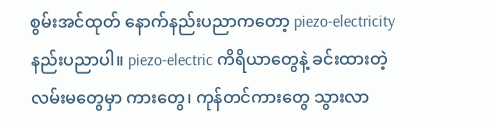စွမ်းအင်ထုတ် နောက်နည်းပညာကတော့ piezo-electricity နည်းပညာပါ။ piezo-electric ကိရိယာတွေနဲ့ ခင်းထားတဲ့ လမ်းမတွေမှာ ကားတွေ၊ ကုန်တင်ကားတွေ သွားလာ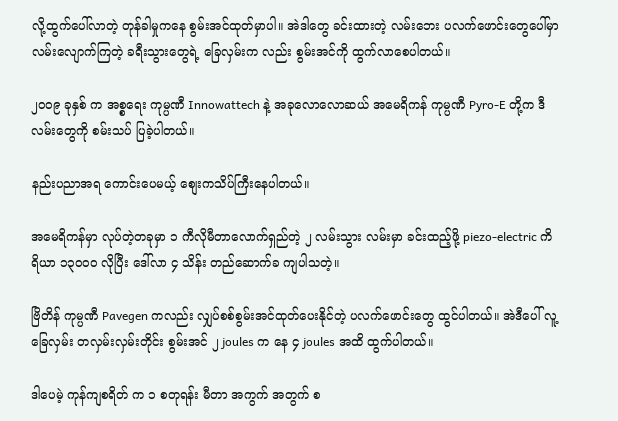လို့ထွက်ပေါ်လာတဲ့ တုန်ခါမှုကနေ စွမ်းအင်ထုတ်မှာပါ။ အဲဒါတွေ ခင်းထားတဲ့ လမ်းဘေး ပလက်ဖောင်းတွေပေါ်မှာ လမ်းလျောက်ကြတဲ့ ခရီးသွားတွေရဲ့ ခြေလှမ်းက လည်း စွမ်းအင်ကို ထွက်လာစေပါတယ်။

၂၀၀၉ ခုနှစ် က အစ္စရေး ကုမ္ပဏီ Innowattech နဲ့ အခုလောလောဆယ် အမေရိကန် ကုမ္ပဏီ Pyro-E တို့က ဒီလမ်းတွေကို စမ်းသပ် ပြခဲ့ပါတယ်။

နည်းပညာအရ ကောင်းပေမယ့် စျေးကသိပ်ကြီးနေပါတယ်။

အမေရိကန်မှာ လုပ်တဲ့တခုမှာ ၁ ကီလိုမီတာလောက်ရှည်တဲ့ ၂ လမ်းသွား လမ်းမှာ ခင်းထည့်ဖို့ piezo-electric ကိရိယာ ၁၃၀၀၀ လိုပြီး ဒေါ်လာ ၄ သိန်း တည်ဆောက်ခ ကျပါသတဲ့။

ဗြိတိန် ကုမ္ပဏီ Pavegen ကလည်း လျှပ်စစ်စွမ်းအင်ထုတ်ပေးနိုင်တဲ့ ပလက်ဖောင်းတွေ ထွင်ပါတယ်။ အဲဒီပေါ် လူ့ခြေလှမ်း တလှမ်းလှမ်းတိုင်း စွမ်းအင် ၂ joules က နေ ၄ joules အထိ ထွက်ပါတယ်။

ဒါပေမဲ့ ကုန်ကျစရိတ် က ၁ စတုရန်း မီတာ အကွက် အတွက် စ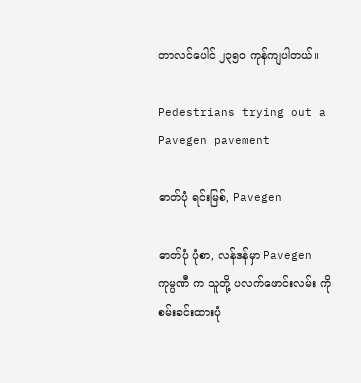တာလင်ပေါင် ၂၃၅၀ ကုန်ကျပါတယ်။

Pedestrians trying out a Pavegen pavement

ဓာတ်ပုံ ရင်းမြစ်, Pavegen

ဓာတ်ပုံ ပုံစာ, လန်ဒန်မှာ Pavegen ကုမ္ပဏီ က သူတို့ ပလက်ဖောင်းလမ်း ကို စမ်းခင်းထားပုံ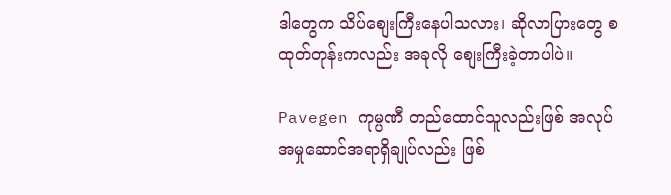ဒါတွေက သိပ်စျေးကြီးနေပါသလား၊ ဆိုလာပြားတွေ စထုတ်တုန်းကလည်း အခုလို စျေးကြီးခဲ့တာပါပဲ။

Pavegen ကုမ္ပဏီ တည်ထောင်သူလည်းဖြစ် အလုပ်အမှုဆောင်အရာရှိချုပ်လည်း ဖြစ်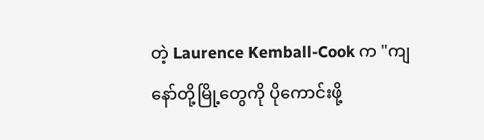တဲ့ Laurence Kemball-Cook က "ကျနော်တို့မြို့တွေကို ပိုကောင်းဖို့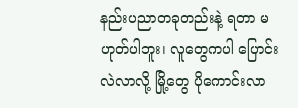နည်းပညာတခုတည်းနဲ့ ရတာ မဟုတ်ပါဘူး၊ လူတွေကပါ ပြောင်းလဲလာလို့ မြို့တွေ ပိုကောင်းလာ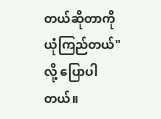တယ်ဆိုတာကို ယုံကြည်တယ်" လို့ ပြောပါတယ်။